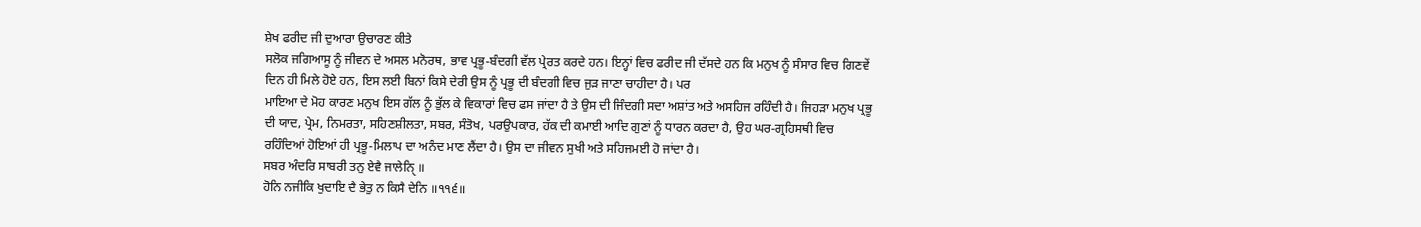ਸ਼ੇਖ ਫਰੀਦ ਜੀ ਦੁਆਰਾ ਉਚਾਰਣ ਕੀਤੇ
ਸਲੋਕ ਜਗਿਆਸੂ ਨੂੰ ਜੀਵਨ ਦੇ ਅਸਲ ਮਨੋਰਥ, ਭਾਵ ਪ੍ਰਭੂ-ਬੰਦਗੀ ਵੱਲ ਪ੍ਰੇਰਤ ਕਰਦੇ ਹਨ। ਇਨ੍ਹਾਂ ਵਿਚ ਫਰੀਦ ਜੀ ਦੱਸਦੇ ਹਨ ਕਿ ਮਨੁਖ ਨੂੰ ਸੰਸਾਰ ਵਿਚ ਗਿਣਵੇਂ ਦਿਨ ਹੀ ਮਿਲੇ ਹੋਏ ਹਨ, ਇਸ ਲਈ ਬਿਨਾਂ ਕਿਸੇ ਦੇਰੀ ਉਸ ਨੂੰ ਪ੍ਰਭੂ ਦੀ ਬੰਦਗੀ ਵਿਚ ਜੁੜ ਜਾਣਾ ਚਾਹੀਦਾ ਹੈ। ਪਰ
ਮਾਇਆ ਦੇ ਮੋਹ ਕਾਰਣ ਮਨੁਖ ਇਸ ਗੱਲ ਨੂੰ ਭੁੱਲ ਕੇ ਵਿਕਾਰਾਂ ਵਿਚ ਫਸ ਜਾਂਦਾ ਹੈ ਤੇ ਉਸ ਦੀ ਜਿੰਦਗੀ ਸਦਾ ਅਸ਼ਾਂਤ ਅਤੇ ਅਸਹਿਜ ਰਹਿੰਦੀ ਹੈ। ਜਿਹੜਾ ਮਨੁਖ ਪ੍ਰਭੂ ਦੀ ਯਾਦ, ਪ੍ਰੇਮ, ਨਿਮਰਤਾ, ਸਹਿਣਸ਼ੀਲਤਾ, ਸਬਰ, ਸੰਤੋਖ, ਪਰਉਪਕਾਰ, ਹੱਕ ਦੀ ਕਮਾਈ ਆਦਿ ਗੁਣਾਂ ਨੂੰ ਧਾਰਨ ਕਰਦਾ ਹੈ, ਉਹ ਘਰ-ਗ੍ਰਹਿਸਥੀ ਵਿਚ ਰਹਿੰਦਿਆਂ ਹੋਇਆਂ ਹੀ ਪ੍ਰਭੂ-ਮਿਲਾਪ ਦਾ ਅਨੰਦ ਮਾਣ ਲੈਂਦਾ ਹੈ। ਉਸ ਦਾ ਜੀਵਨ ਸੁਖੀ ਅਤੇ ਸਹਿਜਮਈ ਹੋ ਜਾਂਦਾ ਹੈ।
ਸਬਰ ਅੰਦਰਿ ਸਾਬਰੀ ਤਨੁ ਏਵੈ ਜਾਲੇਨੑਿ ॥
ਹੋਨਿ ਨਜੀਕਿ ਖੁਦਾਇ ਦੈ ਭੇਤੁ ਨ ਕਿਸੈ ਦੇਨਿ ॥੧੧੬॥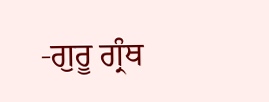-ਗੁਰੂ ਗ੍ਰੰਥ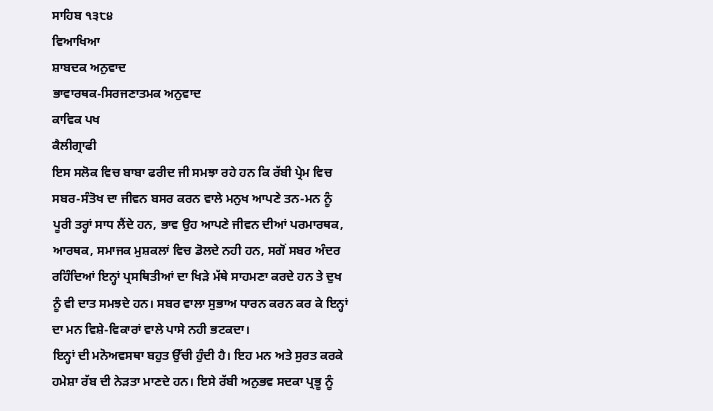ਸਾਹਿਬ ੧੩੮੪
ਵਿਆਖਿਆ
ਸ਼ਾਬਦਕ ਅਨੁਵਾਦ
ਭਾਵਾਰਥਕ-ਸਿਰਜਣਾਤਮਕ ਅਨੁਵਾਦ
ਕਾਵਿਕ ਪਖ
ਕੈਲੀਗ੍ਰਾਫੀ
ਇਸ ਸਲੋਕ ਵਿਚ ਬਾਬਾ ਫਰੀਦ ਜੀ ਸਮਝਾ ਰਹੇ ਹਨ ਕਿ ਰੱਬੀ ਪ੍ਰੇਮ ਵਿਚ ਸਬਰ-ਸੰਤੋਖ ਦਾ ਜੀਵਨ ਬਸਰ ਕਰਨ ਵਾਲੇ ਮਨੁਖ ਆਪਣੇ ਤਨ-ਮਨ ਨੂੰ ਪੂਰੀ ਤਰ੍ਹਾਂ ਸਾਧ ਲੈਂਦੇ ਹਨ, ਭਾਵ ਉਹ ਆਪਣੇ ਜੀਵਨ ਦੀਆਂ ਪਰਮਾਰਥਕ, ਆਰਥਕ, ਸਮਾਜਕ ਮੁਸ਼ਕਲਾਂ ਵਿਚ ਡੋਲਦੇ ਨਹੀ ਹਨ, ਸਗੋਂ ਸਬਰ ਅੰਦਰ ਰਹਿੰਦਿਆਂ ਇਨ੍ਹਾਂ ਪ੍ਰਸਥਿਤੀਆਂ ਦਾ ਖਿੜੇ ਮੱਥੇ ਸਾਹਮਣਾ ਕਰਦੇ ਹਨ ਤੇ ਦੁਖ ਨੂੰ ਵੀ ਦਾਤ ਸਮਝਦੇ ਹਨ। ਸਬਰ ਵਾਲਾ ਸੁਭਾਅ ਧਾਰਨ ਕਰਨ ਕਰ ਕੇ ਇਨ੍ਹਾਂ ਦਾ ਮਨ ਵਿਸ਼ੇ-ਵਿਕਾਰਾਂ ਵਾਲੇ ਪਾਸੇ ਨਹੀ ਭਟਕਦਾ।
ਇਨ੍ਹਾਂ ਦੀ ਮਨੋਅਵਸਥਾ ਬਹੁਤ ਉੱਚੀ ਹੁੰਦੀ ਹੈ। ਇਹ ਮਨ ਅਤੇ ਸੁਰਤ ਕਰਕੇ ਹਮੇਸ਼ਾ ਰੱਬ ਦੀ ਨੇੜਤਾ ਮਾਣਦੇ ਹਨ। ਇਸੇ ਰੱਬੀ ਅਨੁਭਵ ਸਦਕਾ ਪ੍ਰਭੂ ਨੂੰ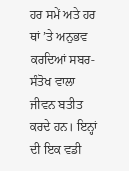ਹਰ ਸਮੇਂ ਅਤੇ ਹਰ ਥਾਂ ’ਤੇ ਅਨੁਭਵ ਕਰਦਿਆਂ ਸਬਰ-ਸੰਤੋਖ ਵਾਲਾ ਜੀਵਨ ਬਤੀਤ ਕਰਦੇ ਹਨ। ਇਨ੍ਹਾਂ ਦੀ ਇਕ ਵਡੀ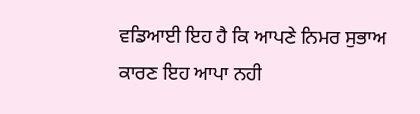ਵਡਿਆਈ ਇਹ ਹੈ ਕਿ ਆਪਣੇ ਨਿਮਰ ਸੁਭਾਅ ਕਾਰਣ ਇਹ ਆਪਾ ਨਹੀ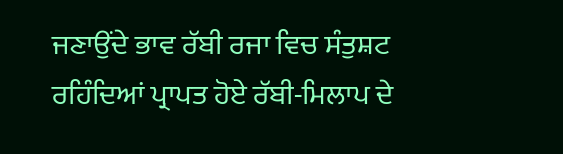ਜਣਾਉਂਦੇ ਭਾਵ ਰੱਬੀ ਰਜਾ ਵਿਚ ਸੰਤੁਸ਼ਟ ਰਹਿੰਦਿਆਂ ਪ੍ਰਾਪਤ ਹੋਏ ਰੱਬੀ-ਮਿਲਾਪ ਦੇ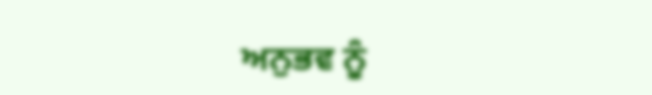ਅਨੁਭਵ ਨੂੰ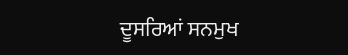ਦੂਸਰਿਆਂ ਸਨਮੁਖ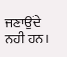ਜਣਾਉਂਦੇ ਨਹੀ ਹਨ।